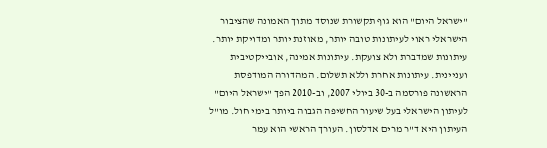"ישראל היום" הוא גוף תקשורת שנוסד מתוך האמונה שהציבור הישראלי ראוי לעיתונות טובה יותר, מאוזנת יותר ומדויקת יותר. עיתונות שמדברת ולא צועקת. עיתונות אמינה, אובייקטיבית ועניינית. עיתונות אחרת וללא תשלום. המהדורה המודפסת הראשונה פורסמה ב-30 ביולי 2007, וב-2010 הפך "ישראל היום" לעיתון הישראלי בעל שיעור החשיפה הגבוה ביותר בימי חול. מו"ל העיתון היא ד"ר מרים אדלסון. העורך הראשי הוא עמר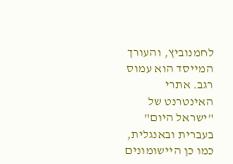לחמנוביץ, והעורך המייסד הוא עמוס רגב. אתרי האינטרנט של "ישראל היום" בעברית ובאנגלית, כמו כן היישומונים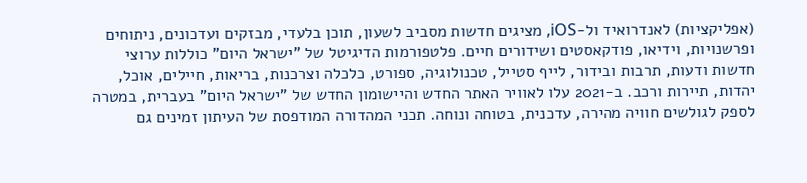(אפליקציות) לאנדרואיד ול-iOS, מציגים חדשות מסביב לשעון, תוכן בלעדי, מבזקים ועדכונים, ניתוחים ופרשנויות, וידיאו, פודקאסטים ושידורים חיים. פלטפורמות הדיגיטל של "ישראל היום" כוללות ערוצי חדשות ודעות, תרבות ובידור, לייף סטייל, טכנולוגיה, ספורט, כלכלה וצרכנות, בריאות, חיילים, אוכל, יהדות, תיירות ורכב. ב-2021 עלו לאוויר האתר החדש והיישומון החדש של "ישראל היום" בעברית, במטרה לספק לגולשים חוויה מהירה, עדכנית, בטוחה ונוחה. תכני המהדורה המודפסת של העיתון זמינים גם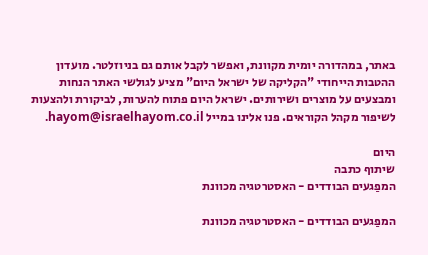באתר, במהדורה יומית מקוונת, ואפשר לקבל אותם גם בניוזלטר. מועדון ההטבות הייחודי "הקליקה של ישראל היום" מציע לגולשי האתר הנחות ומבצעים על מוצרים ושירותים. ישראל היום פתוח להערות, לביקורת ולהצעות לשיפור מקהל הקוראים. פנו אלינו במייל hayom@israelhayom.co.il.

היום
שיתוף כתבה
המפַגעים הבודדים - האסטרטגיה מכוונת

המפַגעים הבודדים - האסטרטגיה מכוונת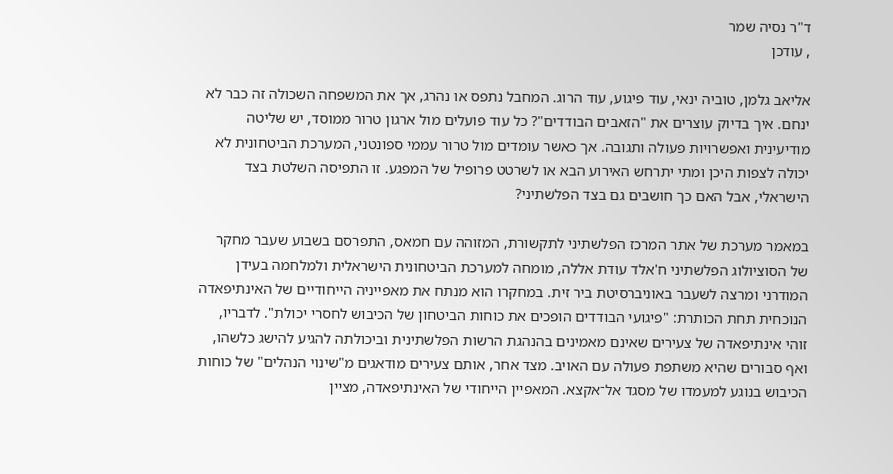ד"ר נסיה שמר
, עודכן

אליאב גלמן, טוביה ינאי, עוד פיגוע, עוד הרוג. המחבל נתפס או נהרג, אך את המשפחה השכולה זה כבר לא ינחם. איך בדיוק עוצרים את "הזאבים הבודדים"? כל עוד פועלים מול ארגון טרור ממוסד, יש שליטה מודיעינית ואפשרויות פעולה ותגובה. אך כאשר עומדים מול טרור עממי ספונטני, המערכת הביטחונית לא יכולה לצפות היכן ומתי יתרחש האירוע הבא או לשרטט פרופיל של המפגע. זו התפיסה השלטת בצד הישראלי, אבל האם כך חושבים גם בצד הפלשתיני?

במאמר מערכת של אתר המרכז הפלשתיני לתקשורת, המזוהה עם חמאס, התפרסם בשבוע שעבר מחקר של הסוציולוג הפלשתיני ח'אלד עודת אללה, מומחה למערכת הביטחונית הישראלית ולמלחמה בעידן המודרני ומרצה לשעבר באוניברסיטת ביר זית. במחקרו הוא מנתח את מאפייניה הייחודיים של האינתיפאדה הנוכחית תחת הכותרת: "פיגועי הבודדים הופכים את כוחות הביטחון של הכיבוש לחסרי יכולת". לדבריו, זוהי אינתיפאדה של צעירים שאינם מאמינים בהנהגת הרשות הפלשתינית וביכולתה להגיע להישג כלשהו, ואף סבורים שהיא משתפת פעולה עם האויב. מצד אחר, אותם צעירים מודאגים מ"שינוי הנהלים" של כוחות הכיבוש בנוגע למעמדו של מסגד אל־אקצא. המאפיין הייחודי של האינתיפאדה, מציין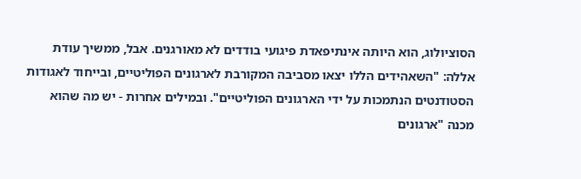הסוציולוג, הוא היותה אינתיפאדת פיגועי בודדים לא מאורגנים. אבל, ממשיך עודת אללה: "השאהידים הללו יצאו מסביבה המקורבת לארגונים הפוליטיים, ובייחוד לאגודות הסטודנטים הנתמכות על ידי הארגונים הפוליטיים". ובמילים אחרות - יש מה שהוא מכנה "ארגונים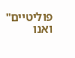פוליטיים" ואנו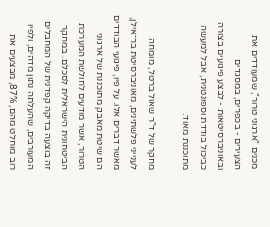מכנים "ארגוני טרור", שמעודדים את הצעירים - בכפרים, במסגדים ובאוניברסיטאות - לבצע פיגועים בצורה כביכול בודדת וספונטנית, אבל למעשה מתוכננת מאוד.

מחקר של ד"ר שאול ברטל, מומחה לענייני פלשתינים, מאוניברסיטת בר־אילן, מאשר דברים אלו. על פיו, פיגועי הבודדים הם שיטת מאבק מתוכננת של ארגוני הטרור, אשר מודעים לחולשת המערכת הביטחונית הישראלית לסכלם. במחקר זה בוצעה בדיקה קפדנית של המחבלים המעורבים, שהעלתה נתון מדהים, ולפיו רוב מוחלט מהם, 87%, מבצעים את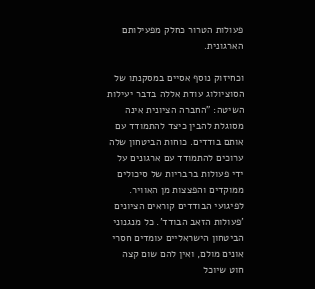פעולות הטרור כחלק מפעילותם הארגונית.

וכחיזוק נוסף אסיים במסקנתו של הסוציולוג עודת אללה בדבר יעילות השיטה: "החברה הציונית אינה מסוגלת להבין כיצד להתמודד עם אותם בודדים. כוחות הביטחון שלה ערוכים להתמודד עם ארגונים על ידי פעולות ברבריות של סיכולים ממוקדים והפצצות מן האוויר. לפיגועי הבודדים קוראים הציונים 'פעולות הזאב הבודד'. כל מנגנוני הביטחון הישראליים עומדים חסרי אונים מולם, ואין להם שום קצה חוט שיוכל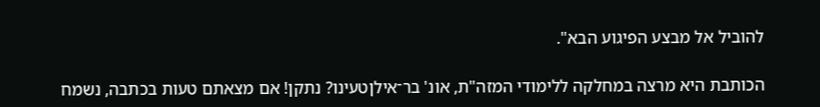להוביל אל מבצע הפיגוע הבא".

הכותבת היא מרצה במחלקה ללימודי המזה"ת, אונ' בר־אילןטעינו? נתקן! אם מצאתם טעות בכתבה, נשמח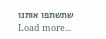שתשתפו אותנו
Load more...